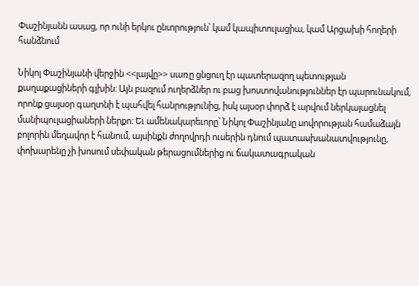Փաշինյանն ասաց, որ ունի երկու ընտրություն՝ կամ կապիտուլացիա, կամ Արցախի հողերի հանձնում

Նիկոլ Փաշինյանի վերջին <<լայվը>> սառը ցնցուղ էր պատերազող պետության քաղաքացիների գլխին: Այն բազում ուղերձներ ու բաց խոստովանություններ էր պարունակում, որոնք ցայսօր գաղտնի է պահվել հանրությունից, իսկ այսօր փորձ է արվում ներկայացնել մանիպուլացիաների ներքո: Եւ ամենակարեւորը՝ Նիկոլ Փաշինյանը սովորության համաձայն բոլորին մեղավոր է հանում, այսինքն ժողովրդի ուսերին դնում պատասխանատվությունը, փոխարենը չի խոսում սեփական թերացումներից ու ճակատագրական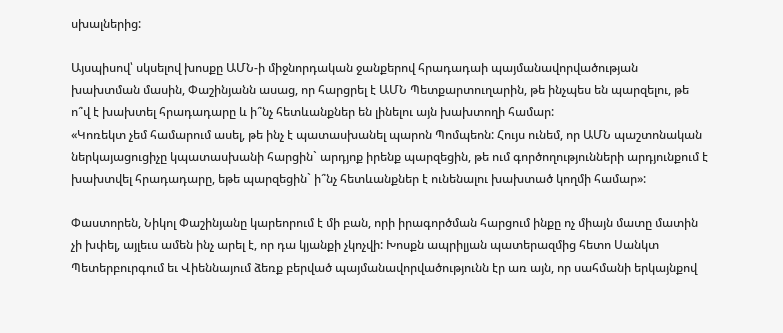սխալներից:

Այսպիսով՝ սկսելով խոսքը ԱՄՆ-ի միջնորդական ջանքերով հրադադաի պայմանավորվածության խախտման մասին, Փաշինյանն ասաց, որ հարցրել է ԱՄՆ Պետքարտուղարին, թե ինչպես են պարզելու, թե ո՞վ է խախտել հրադադարը և ի՞նչ հետևանքներ են լինելու այն խախտողի համար:
«Կոռեկտ չեմ համարում ասել, թե ինչ է պատասխանել պարոն Պոմպեոն: Հույս ունեմ, որ ԱՄՆ պաշտոնական ներկայացուցիչը կպատասխանի հարցին` արդյոք իրենք պարզեցին, թե ում գործողությունների արդյունքում է խախտվել հրադադարը, եթե պարզեցին` ի՞նչ հետևանքներ է ունենալու խախտած կողմի համար»:

Փաստորեն, Նիկոլ Փաշինյանը կարեորում է մի բան, որի իրագործման հարցում ինքը ոչ միայն մատը մատին չի խփել, այլեւս ամեն ինչ արել է, որ դա կյանքի չկոչվի: Խոսքն ապրիլյան պատերազմից հետո Սանկտ Պետերբուրգում եւ Վիեննայում ձեռք բերված պայմանավորվածությունն էր առ այն, որ սահմանի երկայնքով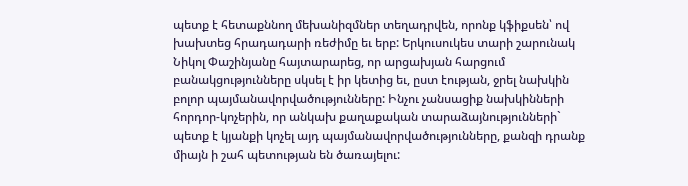պետք է հետաքննող մեխանիզմներ տեղադրվեն, որոնք կֆիքսեն՝ ով խախտեց հրադադարի ռեժիմը եւ երբ: Երկուսուկես տարի շարունակ Նիկոլ Փաշինյանը հայտարարեց, որ արցախյան հարցում բանակցությունները սկսել է իր կետից եւ, ըստ էության, ջրել նախկին բոլոր պայմանավորվածությունները: Ինչու չանսացիք նախկինների հորդոր-կոչերին, որ անկախ քաղաքական տարաձայնությունների` պետք է կյանքի կոչել այդ պայմանավորվածությունները, քանզի դրանք միայն ի շահ պետության են ծառայելու: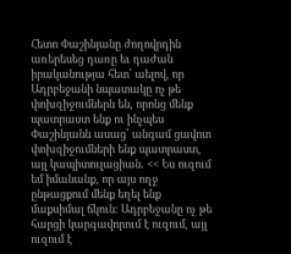Հետո Փաշինյանը ժողովրդին առերեսեց դառը եւ դաժան իրականությա հետ՝ աելով, որ Ադրբեջանի նպատակը ոչ թե փոխզիջումներն են, որոնց մենք պատրաստ ենք ու ինչպես Փաշինյանն ասաց՝ անգամ ցավոտ փոխզիջումների ենք պատրաստ, այլ կապիտուլացիան. << Ես ուզում եմ իմանանք, որ այս ողջ ընթացքում մենք եղել ենք մաքսիմալ ճկուն։ Ադրբեջանը ոչ թե հարցի կարգավորում է ուզում, այլ ուզում է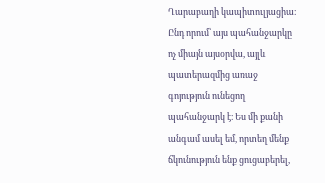Ղարաբաղի կապիտուլյացիա։ Ընդ որում՝ այս պահանջարկը ոչ միայն այսօրվա, այլև պատերազմից առաջ գոյություն ունեցող պահանջարկ է։ Ես մի քանի անգամ ասել եմ, որտեղ մենք ճկունություն ենք ցուցաբերել,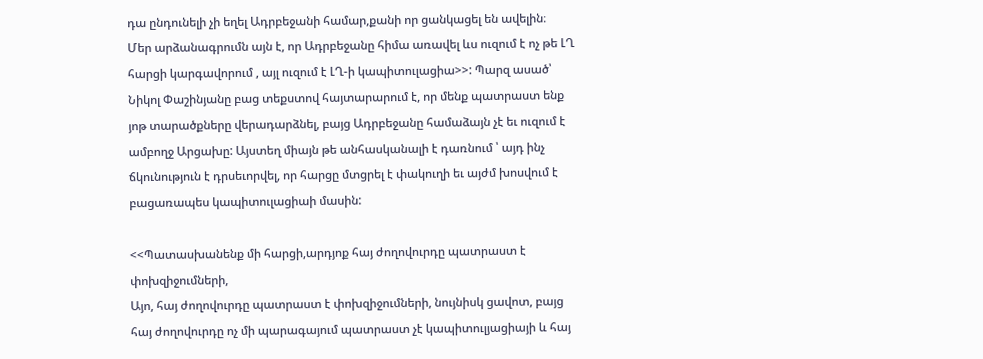դա ընդունելի չի եղել Ադրբեջանի համար,քանի որ ցանկացել են ավելին։
Մեր արձանագրումն այն է, որ Ադրբեջանը հիմա առավել ևս ուզում է ոչ թե ԼՂ հարցի կարգավորում , այլ ուզում է ԼՂ-ի կապիտուլացիա>>: Պարզ ասած՝ Նիկոլ Փաշինյանը բաց տեքստով հայտարարում է, որ մենք պատրաստ ենք յոթ տարածքները վերադարձնել, բայց Ադրբեջանը համաձայն չէ եւ ուզում է ամբողջ Արցախը: Այստեղ միայն թե անհասկանալի է դառնում ՝ այդ ինչ ճկունություն է դրսեւորվել, որ հարցը մտցրել է փակուղի եւ այժմ խոսվում է բացառապես կապիտուլացիաի մասին:

<<Պատասխանենք մի հարցի,արդյոք հայ ժողովուրդը պատրաստ է փոխզիջումների,
Այո, հայ ժողովուրդը պատրաստ է փոխզիջումների, նույնիսկ ցավոտ, բայց հայ ժողովուրդը ոչ մի պարագայում պատրաստ չէ կապիտուլյացիայի և հայ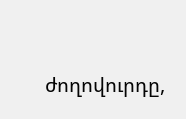ժողովուրդը,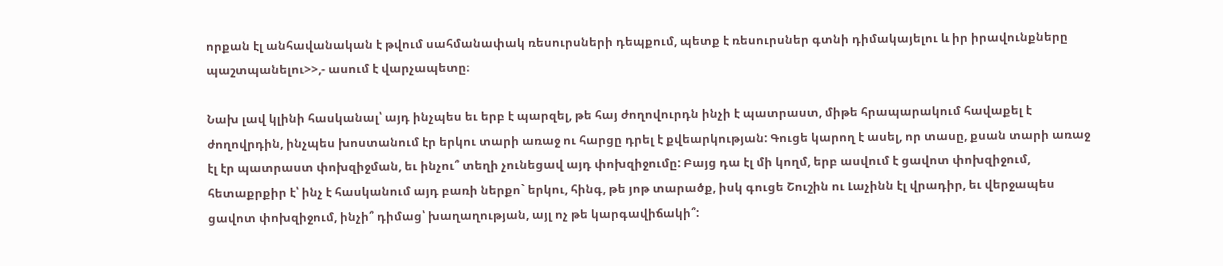որքան էլ անհավանական է թվում սահմանափակ ռեսուրսների դեպքում, պետք է ռեսուրսներ գտնի դիմակայելու և իր իրավունքները պաշտպանելու>>,- ասում է վարչապետը։

Նախ լավ կլինի հասկանալ՝ այդ ինչպես եւ երբ է պարզել, թե հայ ժողովուրդն ինչի է պատրաստ, միթե հրապարակում հավաքել է ժողովրդին, ինչպես խոստանում էր երկու տարի առաջ ու հարցը դրել է քվեարկության: Գուցե կարող է ասել, որ տասը, քսան տարի առաջ էլ էր պատրաստ փոխզիջման, եւ ինչու՞ տեղի չունեցավ այդ փոխզիջումը: Բայց դա էլ մի կողմ, երբ ասվում է ցավոտ փոխզիջում, հետաքրքիր է՝ ինչ է հասկանում այդ բառի ներքո` երկու, հինգ, թե յոթ տարածք, իսկ գուցե Շուշին ու Լաչինն էլ վրադիր, եւ վերջապես ցավոտ փոխզիջում, ինչի՞ դիմաց՝ խաղաղության, այլ ոչ թե կարգավիճակի՞: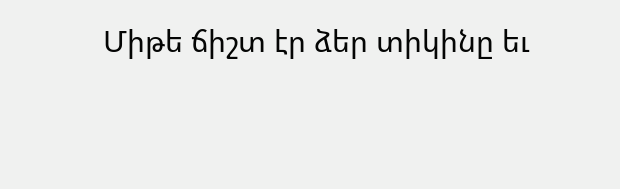Միթե ճիշտ էր ձեր տիկինը եւ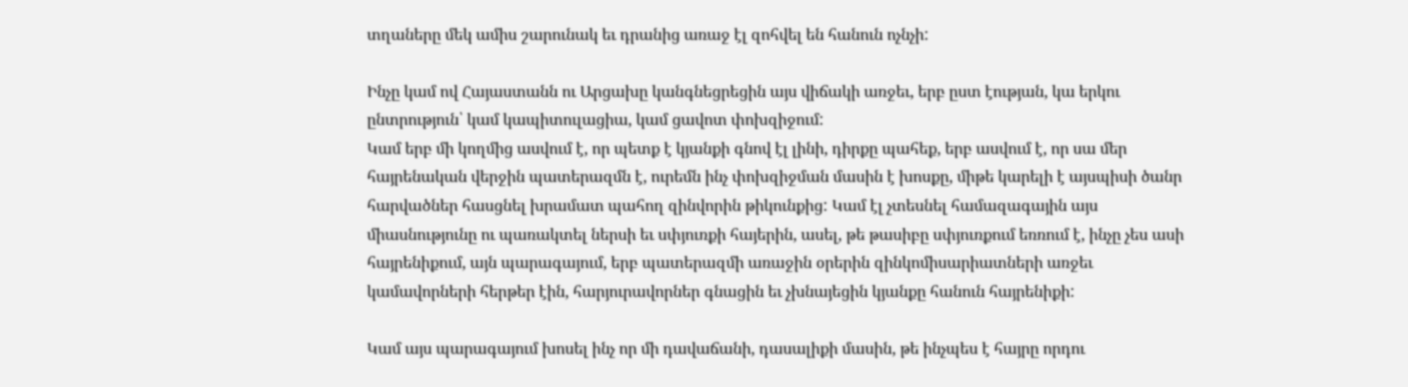տղաները մեկ ամիս շարունակ եւ դրանից առաջ էլ զոհվել են հանուն ոչնչի:

Ինչը կամ ով Հայաստանն ու Արցախը կանգնեցրեցին այս վիճակի առջեւ, երբ ըստ էության, կա երկու ընտրություն՝ կամ կապիտուլացիա, կամ ցավոտ փոխզիջում:
Կամ երբ մի կողմից ասվում է, որ պետք է կյանքի գնով էլ լինի, դիրքը պահեք, երբ ասվում է, որ սա մեր հայրենական վերջին պատերազմն է, ուրեմն ինչ փոխզիջման մասին է խոսքը, միթե կարելի է այսպիսի ծանր հարվածներ հասցնել խրամատ պահող զինվորին թիկունքից: Կամ էլ չտեսնել համազագային այս միասնությունը ու պառակտել ներսի եւ սփյուռքի հայերին, ասել, թե թասիբը սփյուռքում եռռում է, ինչը չես ասի հայրենիքում, այն պարագայում, երբ պատերազմի առաջին օրերին զինկոմիսարիատների առջեւ կամավորների հերթեր էին, հարյուրավորներ գնացին եւ չխնայեցին կյանքը հանուն հայրենիքի:

Կամ այս պարագայում խոսել ինչ որ մի դավաճանի, դասալիքի մասին, թե ինչպես է հայրը որդու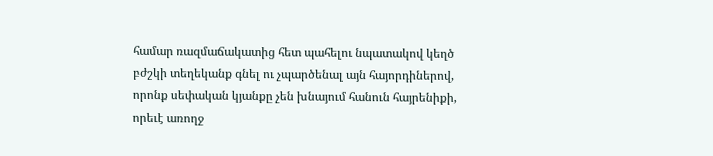համար ռազմաճակատից հետ պահելու նպատակով կեղծ բժշկի տեղեկանք գնել ու չպարծենալ այն հայորդիներով, որոնք սեփական կյանքը չեն խնայում հանուն հայրենիքի, որեւէ առողջ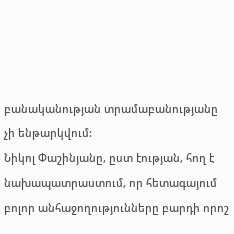բանականության տրամաբանությանը չի ենթարկվում:
Նիկոլ Փաշինյանը, ըստ էության, հող է նախապատրաստում, որ հետագայում բոլոր անհաջողությունները բարդի որոշ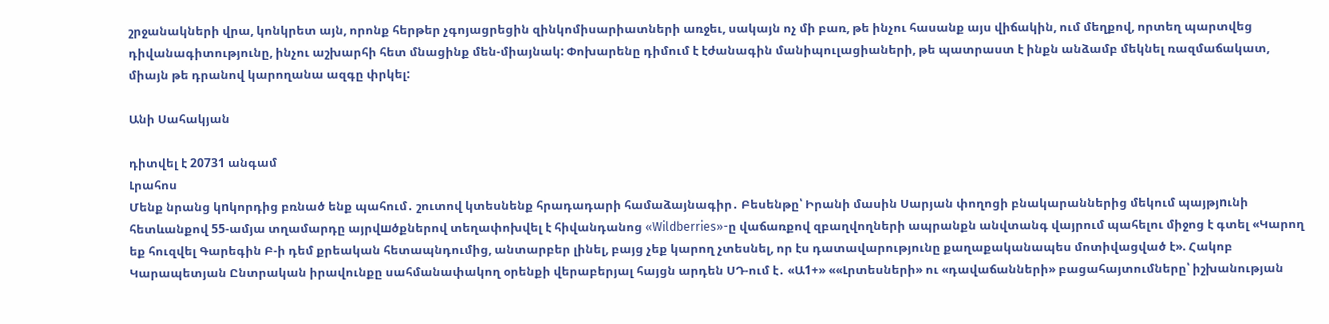շրջանակների վրա, կոնկրետ այն, որոնք հերթեր չգոյացրեցին զինկոմիսարիատների առջեւ, սակայն ոչ մի բառ, թե ինչու հասանք այս վիճակին, ում մեղքով, որտեղ պարտվեց դիվանագիտությունը, ինչու աշխարհի հետ մնացինք մեն-միայնակ: Փոխարենը դիմում է էժանագին մանիպուլացիաների, թե պատրաստ է ինքն անձամբ մեկնել ռազմաճակատ, միայն թե դրանով կարողանա ազգը փրկել:

Անի Սահակյան

դիտվել է 20731 անգամ
Լրահոս
Մենք նրանց կnկորդից բռնած ենք պահում․ շուտով կտեսնենք հրադադարի համաձայնագիր․ Բեսենթը՝ Իրանի մասին Սարյան փողոցի բնակարաններից մեկում պայթյnւնի հետևանքով 55-ամյա տղամարդը այրվшծքներով տեղափոխվել է հիվանդանոց «Wildberries»-ը վաճառքով զբաղվողների ապրանքն անվտանգ վայրում պահելու միջոց է գտել «Կարող եք հուզվել Գարեգին Բ-ի դեմ քրեական հետապնդումից, անտարբեր լինել, բայց չեք կարող չտեսնել, որ էս դատավարությունը քաղաքականապես մոտիվացված է». Հակոբ Կարապետյան Ընտրական իրավունքը սահմանափակող օրենքի վերաբերյալ հայցն արդեն ՍԴ-ում է․ «Ա1+» ««Լրտեսների» ու «դավաճանների» բացահայտումները՝ իշխանության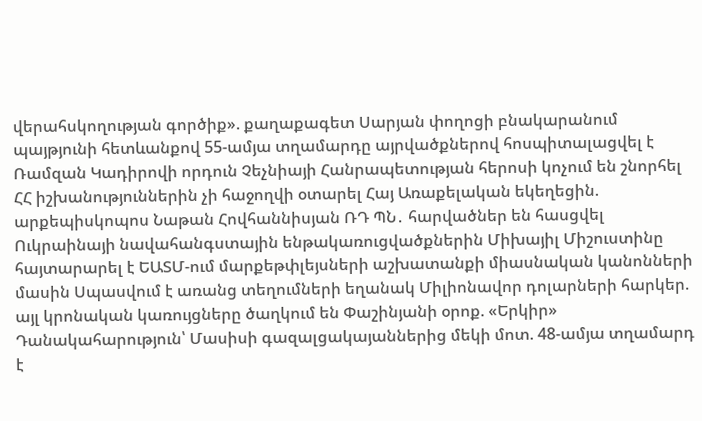վերահսկողության գործիք». քաղաքագետ Սարյան փողոցի բնակարանում պայթյունի հետևանքով 55-ամյա տղամարդը այրվածքներով հոսպիտալացվել է Ռամզան Կադիրովի որդուն Չեչնիայի Հանրապետության հերոսի կոչում են շնորհել ՀՀ իշխանություններին չի հաջողվի օտարել Հայ Առաքելական եկեղեցին. արքեպիսկոպոս Նաթան Հովհաննիսյան ՌԴ ՊՆ․ հարվածներ են հասցվել Ուկրաինայի նավահանգստային ենթակառուցվածքներին Միխայիլ Միշուստինը հայտարարել է ԵԱՏՄ-ում մարքեթփլեյսների աշխատանքի միասնական կանոնների մասին Սպասվում է առանց տեղումների եղանակ Միլիոնավոր դոլարների հարկեր. այլ կրոնական կառույցները ծաղկում են Փաշինյանի օրոք. «Երկիր» Դանակահարություն՝ Մասիսի գազալցակայաններից մեկի մոտ. 48-ամյա տղամարդ է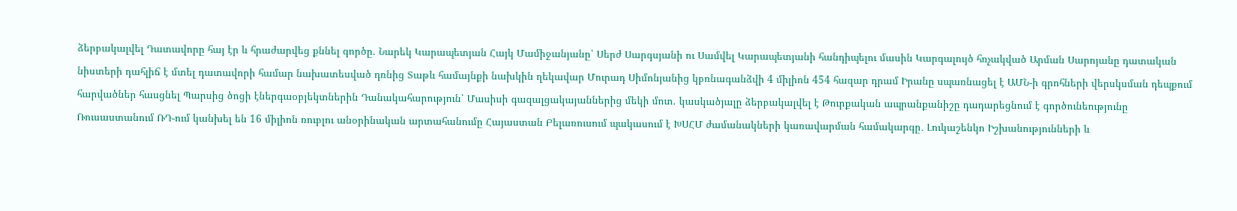ձերբակալվել Դատավորը հայ էր և հրաժարվեց քննել գործը. Նարեկ Կարապետյան Հայկ Մամիջանյանը՝ Սերժ Սարգսյանի ու Սամվել Կարապետյանի հանդիպելու մասին Կարգալույծ հռչակված Արման Սարոյանը դատական նիստերի դահլիճ է մտել դատավորի համար նախատեսված դռնից Տաթև համայնքի նախկին ղեկավար Մուրադ Սիմոնյանից կբռնագանձվի 4 միլիոն 454 հազար դրամ Իրանը սպառնացել է ԱՄՆ-ի գրոհների վերսկսման դեպքում հարվածներ հասցնել Պարսից ծոցի էներգաօբյեկտներին Դանակահարություն՝ Մասիսի գազալցակայաններից մեկի մոտ. կասկածյալը ձերբակալվել է Թուրքական ապրանքանիշը դադարեցնում է գործունեությունը Ռուսաստանում ՌԴ-ում կանխել են 16 միլիոն ռուբլու անօրինական արտահանումը Հայաստան Բելառուսում պակասում է ԽՍՀՄ ժամանակների կառավարման համակարգը․ Լուկաշենկո Իշխանությունների և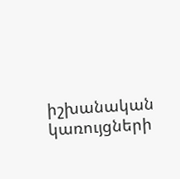իշխանական կառույցների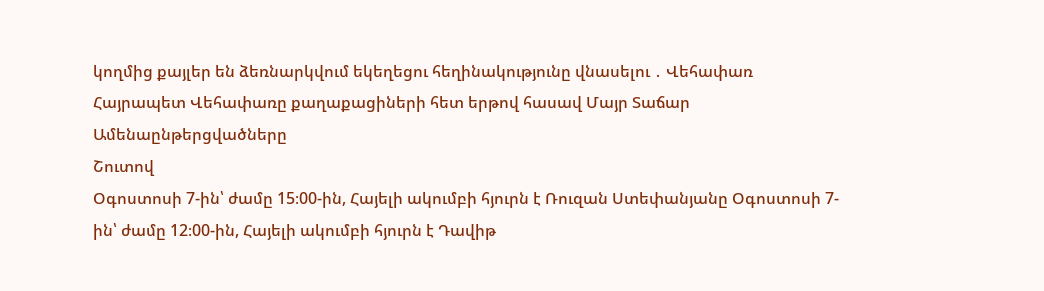կողմից քայլեր են ձեռնարկվում եկեղեցու հեղինակությունը վնասելու ․ Վեհափառ Հայրապետ Վեհափառը քաղաքացիների հետ երթով հասավ Մայր Տաճար
Ամենաընթերցվածները
Շուտով
Օգոստոսի 7-ին՝ ժամը 15։00-ին, Հայելի ակումբի հյուրն է Ռուզան Ստեփանյանը Օգոստոսի 7-ին՝ ժամը 12։00-ին, Հայելի ակումբի հյուրն է Դավիթ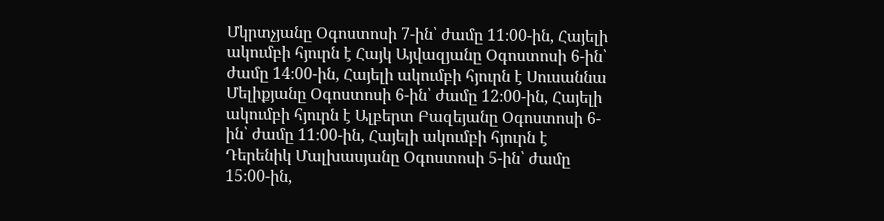Մկրտչյանը Օգոստոսի 7-ին՝ ժամը 11։00-ին, Հայելի ակումբի հյուրն է Հայկ Այվազյանը Օգոստոսի 6-ին՝ ժամը 14։00-ին, Հայելի ակումբի հյուրն է Սուսաննա Մելիքյանը Օգոստոսի 6-ին՝ ժամը 12։00-ին, Հայելի ակումբի հյուրն է Ալբերտ Բազեյանը Օգոստոսի 6-ին՝ ժամը 11։00-ին, Հայելի ակումբի հյուրն է Դերենիկ Մալխասյանը Օգոստոսի 5-ին՝ ժամը 15։00-ին,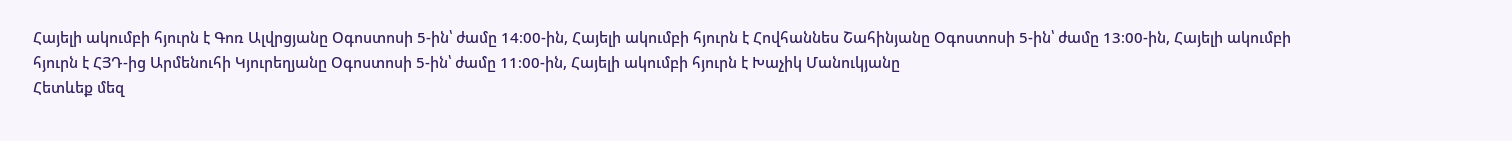Հայելի ակումբի հյուրն է Գոռ Ալվրցյանը Օգոստոսի 5-ին՝ ժամը 14։00-ին, Հայելի ակումբի հյուրն է Հովհաննես Շահինյանը Օգոստոսի 5-ին՝ ժամը 13։00-ին, Հայելի ակումբի հյուրն է ՀՅԴ-ից Արմենուհի Կյուրեղյանը Օգոստոսի 5-ին՝ ժամը 11։00-ին, Հայելի ակումբի հյուրն է Խաչիկ Մանուկյանը
Հետևեք մեզ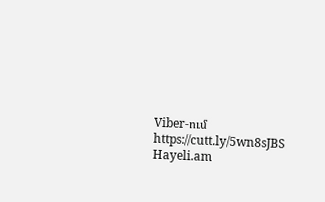Viber-ում https://cutt.ly/5wn8sJBS
Hayeli.am